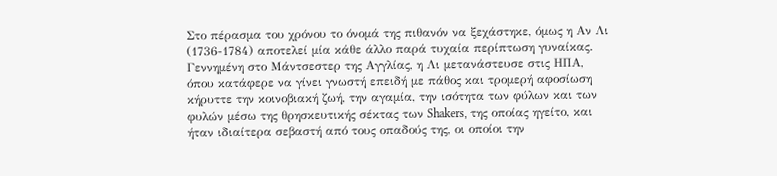Στο πέρασμα του χρόνου το όνομά της πιθανόν να ξεχάστηκε, όμως η Αν Λι (1736-1784) αποτελεί μία κάθε άλλο παρά τυχαία περίπτωση γυναίκας. Γεννημένη στο Μάντσεστερ της Αγγλίας, η Λι μετανάστευσε στις ΗΠΑ, όπου κατάφερε να γίνει γνωστή επειδή με πάθος και τρομερή αφοσίωση κήρυττε την κοινοβιακή ζωή, την αγαμία, την ισότητα των φύλων και των φυλών μέσω της θρησκευτικής σέκτας των Shakers, της οποίας ηγείτο, και ήταν ιδιαίτερα σεβαστή από τους οπαδούς της, οι οποίοι την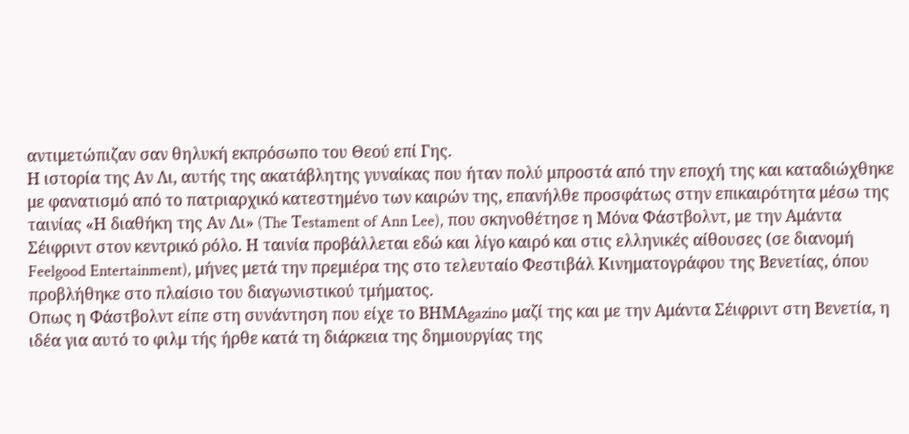αντιμετώπιζαν σαν θηλυκή εκπρόσωπο του Θεού επί Γης.
Η ιστορία της Αν Λι, αυτής της ακατάβλητης γυναίκας που ήταν πολύ μπροστά από την εποχή της και καταδιώχθηκε με φανατισμό από το πατριαρχικό κατεστημένο των καιρών της, επανήλθε προσφάτως στην επικαιρότητα μέσω της ταινίας «Η διαθήκη της Αν Λι» (The Τestament of Ann Lee), που σκηνοθέτησε η Μόνα Φάστβολντ, με την Αμάντα Σέιφριντ στον κεντρικό ρόλο. Η ταινία προβάλλεται εδώ και λίγο καιρό και στις ελληνικές αίθουσες (σε διανομή Feelgood Entertainment), μήνες μετά την πρεμιέρα της στο τελευταίο Φεστιβάλ Κινηματογράφου της Βενετίας, όπου προβλήθηκε στο πλαίσιο του διαγωνιστικού τμήματος.
Οπως η Φάστβολντ είπε στη συνάντηση που είχε το ΒΗΜΑgazino μαζί της και με την Αμάντα Σέιφριντ στη Βενετία, η ιδέα για αυτό το φιλμ τής ήρθε κατά τη διάρκεια της δημιουργίας της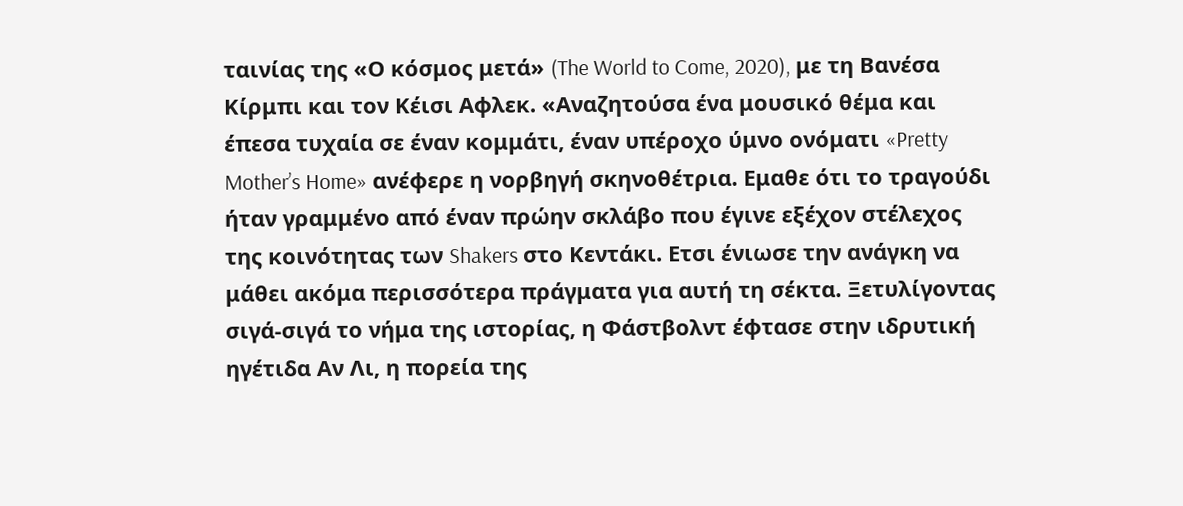ταινίας της «Ο κόσμος μετά» (The World to Come, 2020), με τη Βανέσα Κίρμπι και τον Κέισι Αφλεκ. «Αναζητούσα ένα μουσικό θέμα και έπεσα τυχαία σε έναν κομμάτι, έναν υπέροχο ύμνο ονόματι «Pretty Mother’s Home» ανέφερε η νορβηγή σκηνοθέτρια. Εμαθε ότι το τραγούδι ήταν γραμμένο από έναν πρώην σκλάβο που έγινε εξέχον στέλεχος της κοινότητας των Shakers στο Κεντάκι. Ετσι ένιωσε την ανάγκη να μάθει ακόμα περισσότερα πράγματα για αυτή τη σέκτα. Ξετυλίγοντας σιγά-σιγά το νήμα της ιστορίας, η Φάστβολντ έφτασε στην ιδρυτική ηγέτιδα Αν Λι, η πορεία της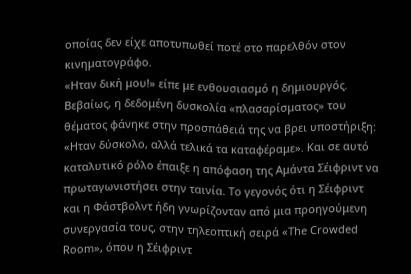οποίας δεν είχε αποτυπωθεί ποτέ στο παρελθόν στον κινηματογράφο.
«Ηταν δική μου!» είπε με ενθουσιασμό η δημιουργός. Βεβαίως, η δεδομένη δυσκολία «πλασαρίσματος» του θέματος φάνηκε στην προσπάθειά της να βρει υποστήριξη: «Ηταν δύσκολο, αλλά τελικά τα καταφέραμε». Και σε αυτό καταλυτικό ρόλο έπαιξε η απόφαση της Αμάντα Σέιφριντ να πρωταγωνιστήσει στην ταινία. Το γεγονός ότι η Σέιφριντ και η Φάστβολντ ήδη γνωρίζονταν από μια προηγούμενη συνεργασία τους, στην τηλεοπτική σειρά «The Crowded Room», όπου η Σέιφριντ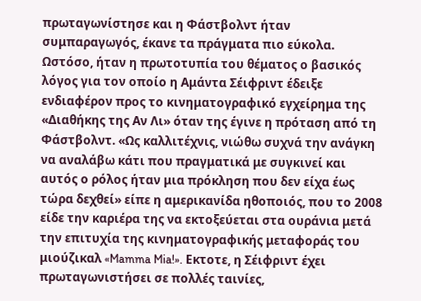πρωταγωνίστησε και η Φάστβολντ ήταν συμπαραγωγός, έκανε τα πράγματα πιο εύκολα.
Ωστόσο, ήταν η πρωτοτυπία του θέματος ο βασικός λόγος για τον οποίο η Αμάντα Σέιφριντ έδειξε ενδιαφέρον προς το κινηματογραφικό εγχείρημα της «Διαθήκης της Αν Λι» όταν της έγινε η πρόταση από τη Φάστβολντ. «Ως καλλιτέχνις, νιώθω συχνά την ανάγκη να αναλάβω κάτι που πραγματικά με συγκινεί και αυτός ο ρόλος ήταν μια πρόκληση που δεν είχα έως τώρα δεχθεί» είπε η αμερικανίδα ηθοποιός, που το 2008 είδε την καριέρα της να εκτοξεύεται στα ουράνια μετά την επιτυχία της κινηματογραφικής μεταφοράς του μιούζικαλ «Mamma Mia!». Εκτοτε, η Σέιφριντ έχει πρωταγωνιστήσει σε πολλές ταινίες,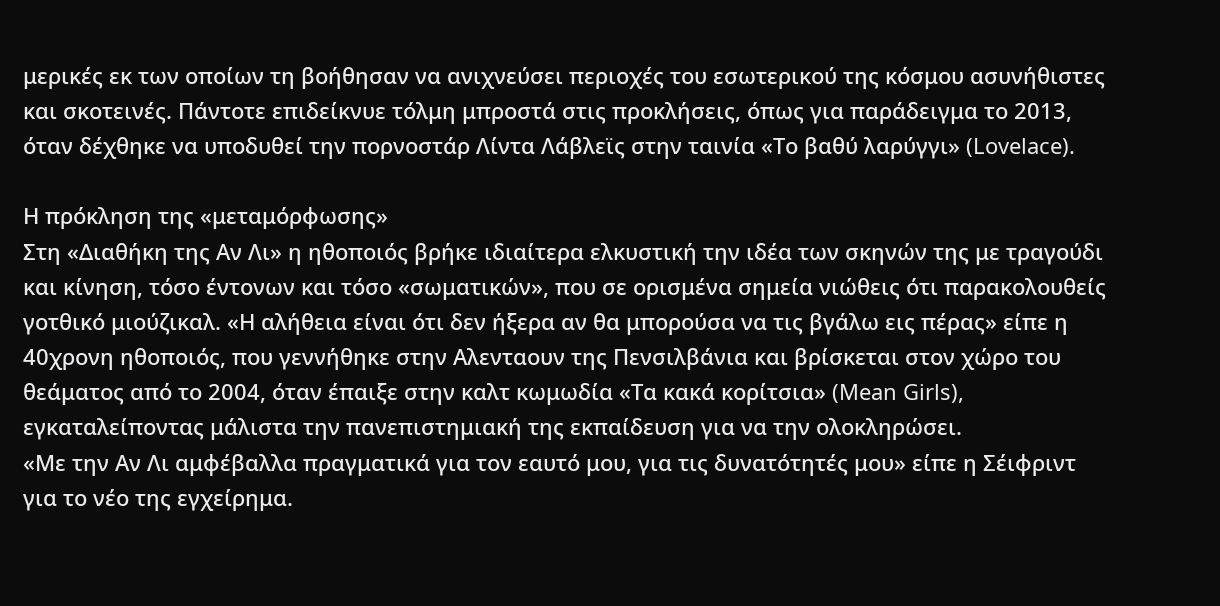μερικές εκ των οποίων τη βοήθησαν να ανιχνεύσει περιοχές του εσωτερικού της κόσμου ασυνήθιστες και σκοτεινές. Πάντοτε επιδείκνυε τόλμη μπροστά στις προκλήσεις, όπως για παράδειγμα το 2013, όταν δέχθηκε να υποδυθεί την πορνοστάρ Λίντα Λάβλεϊς στην ταινία «Το βαθύ λαρύγγι» (Lovelace).

Η πρόκληση της «μεταμόρφωσης»
Στη «Διαθήκη της Αν Λι» η ηθοποιός βρήκε ιδιαίτερα ελκυστική την ιδέα των σκηνών της με τραγούδι και κίνηση, τόσο έντονων και τόσο «σωματικών», που σε ορισμένα σημεία νιώθεις ότι παρακολουθείς γοτθικό μιούζικαλ. «Η αλήθεια είναι ότι δεν ήξερα αν θα μπορούσα να τις βγάλω εις πέρας» είπε η 40χρονη ηθοποιός, που γεννήθηκε στην Αλενταουν της Πενσιλβάνια και βρίσκεται στον χώρο του θεάματος από το 2004, όταν έπαιξε στην καλτ κωμωδία «Τα κακά κορίτσια» (Mean Girls), εγκαταλείποντας μάλιστα την πανεπιστημιακή της εκπαίδευση για να την ολοκληρώσει.
«Με την Αν Λι αμφέβαλλα πραγματικά για τον εαυτό μου, για τις δυνατότητές μου» είπε η Σέιφριντ για το νέο της εγχείρημα.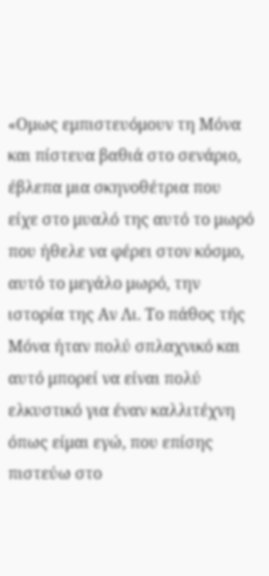«Ομως εμπιστευόμουν τη Mόνα και πίστευα βαθιά στο σενάριο, έβλεπα μια σκηνοθέτρια που είχε στο μυαλό της αυτό το μωρό που ήθελε να φέρει στον κόσμο, αυτό το μεγάλο μωρό, την ιστορία της Αν Λι. Το πάθος τής Μόνα ήταν πολύ σπλαχνικό και αυτό μπορεί να είναι πολύ ελκυστικό για έναν καλλιτέχνη όπως είμαι εγώ, που επίσης πιστεύω στο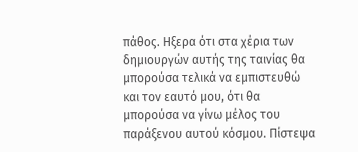πάθος. Ηξερα ότι στα χέρια των δημιουργών αυτής της ταινίας θα μπορούσα τελικά να εμπιστευθώ και τον εαυτό μου, ότι θα μπορούσα να γίνω μέλος του παράξενου αυτού κόσμου. Πίστεψα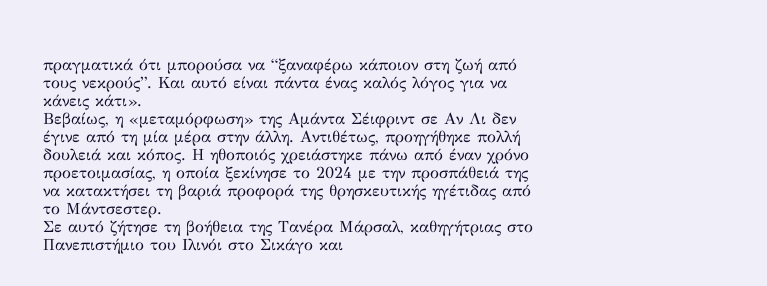πραγματικά ότι μπορούσα να “ξαναφέρω κάποιον στη ζωή από τους νεκρούς”. Και αυτό είναι πάντα ένας καλός λόγος για να κάνεις κάτι».
Βεβαίως, η «μεταμόρφωση» της Αμάντα Σέιφριντ σε Αν Λι δεν έγινε από τη μία μέρα στην άλλη. Αντιθέτως, προηγήθηκε πολλή δουλειά και κόπος. Η ηθοποιός χρειάστηκε πάνω από έναν χρόνο προετοιμασίας, η οποία ξεκίνησε το 2024 με την προσπάθειά της να κατακτήσει τη βαριά προφορά της θρησκευτικής ηγέτιδας από το Μάντσεστερ.
Σε αυτό ζήτησε τη βοήθεια της Tανέρα Μάρσαλ, καθηγήτριας στο Πανεπιστήμιο του Ιλινόι στο Σικάγο και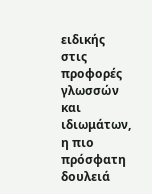ειδικής στις προφορές γλωσσών και ιδιωμάτων, η πιο πρόσφατη δουλειά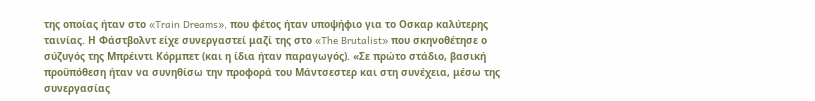της οποίας ήταν στο «Train Dreams», που φέτος ήταν υποψήφιο για το Οσκαρ καλύτερης ταινίας. Η Φάστβολντ είχε συνεργαστεί μαζί της στο «The Brutalist» που σκηνοθέτησε ο σύζυγός της Μπρέιντι Κόρμπετ (και η ίδια ήταν παραγωγός). «Σε πρώτο στάδιο, βασική προϋπόθεση ήταν να συνηθίσω την προφορά του Μάντσεστερ και στη συνέχεια, μέσω της συνεργασίας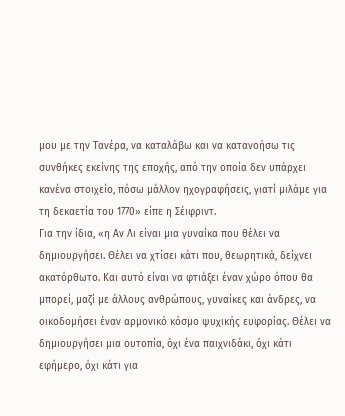μου με την Τανέρα, να καταλάβω και να κατανοήσω τις συνθήκες εκείνης της εποχής, από την οποία δεν υπάρχει κανένα στοιχείο, πόσω μάλλον ηχογραφήσεις, γιατί μιλάμε για τη δεκαετία του 1770» είπε η Σέιφριντ.
Για την ίδια, «η Αν Λι είναι μια γυναίκα που θέλει να δημιουργήσει. Θέλει να χτίσει κάτι που, θεωρητικά, δείχνει ακατόρθωτο. Και αυτό είναι να φτιάξει έναν χώρο όπου θα μπορεί, μαζί με άλλους ανθρώπους, γυναίκες και άνδρες, να οικοδομήσει έναν αρμονικό κόσμο ψυχικής ευφορίας. Θέλει να δημιουργήσει μια ουτοπία, όχι ένα παιχνιδάκι, όχι κάτι εφήμερο, όχι κάτι για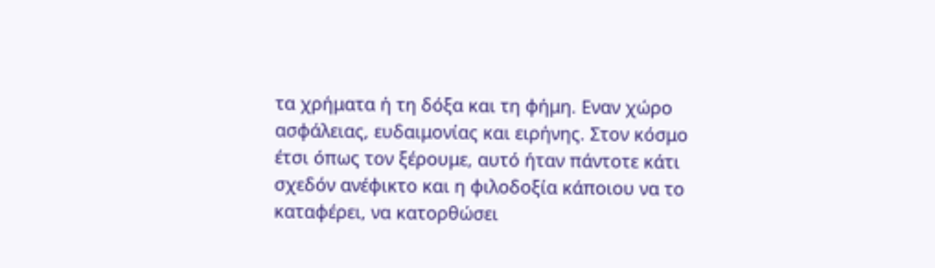τα χρήματα ή τη δόξα και τη φήμη. Εναν χώρο ασφάλειας, ευδαιμονίας και ειρήνης. Στον κόσμο έτσι όπως τον ξέρουμε, αυτό ήταν πάντοτε κάτι σχεδόν ανέφικτο και η φιλοδοξία κάποιου να το καταφέρει, να κατορθώσει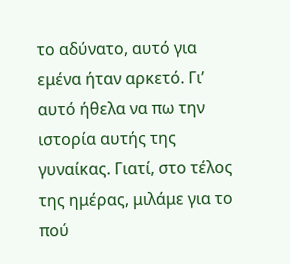το αδύνατο, αυτό για εμένα ήταν αρκετό. Γι’ αυτό ήθελα να πω την ιστορία αυτής της γυναίκας. Γιατί, στο τέλος της ημέρας, μιλάμε για το πού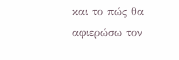και το πώς θα αφιερώσω τον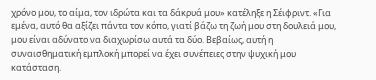χρόνο μου, το αίμα, τον ιδρώτα και τα δάκρυά μου» κατέληξε η Σέιφριντ. «Για εμένα, αυτό θα αξίζει πάντα τον κόπο, γιατί βάζω τη ζωή μου στη δουλειά μου, μου είναι αδύνατο να διαχωρίσω αυτά τα δύο. Βεβαίως, αυτή η συναισθηματική εμπλοκή μπορεί να έχει συνέπειες στην ψυχική μου κατάσταση.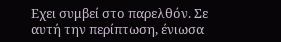Εχει συμβεί στο παρελθόν. Σε αυτή την περίπτωση, ένιωσα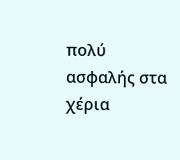πολύ ασφαλής στα χέρια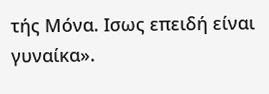τής Μόνα. Ισως επειδή είναι γυναίκα».